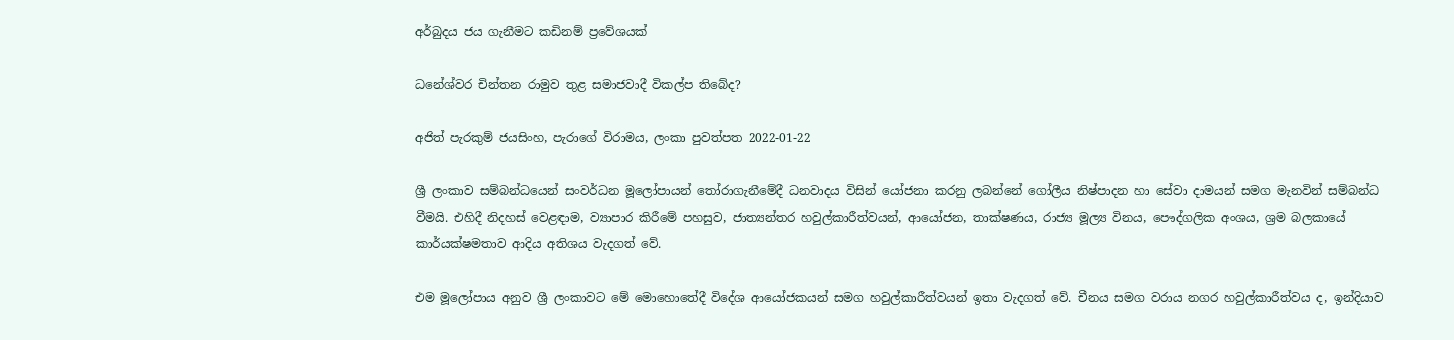අර්බුදය ජය ගැනීමට කඩිනම් ප්‍රවේශයක්

ධනේශ්වර චින්තන රාමුව තුළ සමාජවාදී විකල්ප තිබේද?

අජිත් පැරකුම් ජයසිංහ, පැරාගේ විරාමය, ලංකා පුවත්පත 2022-01-22

ශ්‍රී ලංකාව සම්බන්ධයෙන් සංවර්ධන මූලෝපායන් තෝරාගැනීමේදී ධනවාදය විසින් යෝජනා කරනු ලබන්නේ ගෝලීය නිෂ්පාදන හා සේවා දාමයන් සමග මැනවින් සම්බන්ධ වීමයි. එහිදී නිදහස් වෙළඳාම, ව්‍යාපාර කිරීමේ පහසුව, ජාත්‍යන්තර හවුල්කාරීත්වයන්, ආයෝජන, තාක්ෂණය, රාජ්‍ය මූල්‍ය විනය, පෞද්ගලික අංශය, ශ්‍රම බලකායේ කාර්යක්ෂමතාව ආදිය අතිශය වැදගත් වේ.

එම මූලෝපාය අනුව ශ්‍රී ලංකාවට මේ මොහොතේදී විදේශ ආයෝජකයන් සමග හවුල්කාරීත්වයන් ඉතා වැදගත් වේ. චීනය සමග වරාය නගර හවුල්කාරීත්වය ද, ඉන්දියාව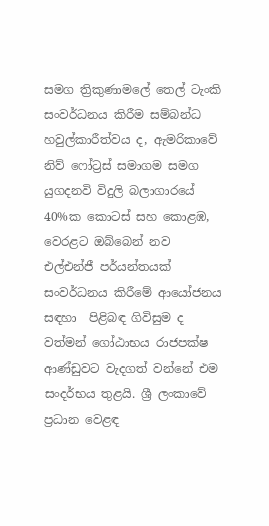සමග ත්‍රිකුණාමලේ තෙල් ටැංකි සංවර්ධනය කිරීම සම්බන්ධ හවුල්කාරීත්වය ද, ඇමරිකාවේ නිව් ෆෝට්‍රස් සමාගම සමග යුගදනවි විදුලි බලාගාරයේ 40%ක කොටස් සහ කොළඹ, වෙරළට ඔබ්බෙන් නව එල්එන්ජී පර්යන්තයක් සංවර්ධනය කිරීමේ ආයෝජනය සඳහා  පිළිබඳ ගිවිසුම ද වත්මන් ගෝඨාභය රාජපක්ෂ ආණ්ඩුවට වැදගත් වන්නේ එම සංදර්භය තුළයි. ශ්‍රී ලංකාවේ ප්‍රධාන වෙළඳ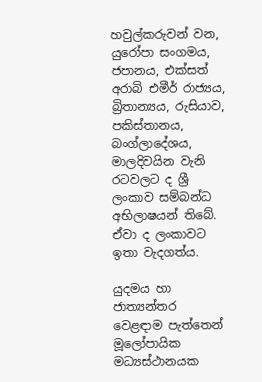හවුල්කරුවන් වන, යුරෝපා සංගමය, ජපානය, එක්සත් අරාබි එමීර් රාජ්‍යය, බ්‍රිතාන්‍යය, රුසියාව, පකිස්තානය, බංග්ලාදේශය, මාලදිවයින වැනි රටවලට ද ශ්‍රී ලංකාව සම්බන්ධ අභිලාෂයන් තිබේ. ඒවා ද ලංකාවට ඉතා වැදගත්ය.

යුදමය හා ජාත්‍යන්තර වෙළඳාම පැත්තෙන් මූලෝපායික මධ්‍යස්ථානයක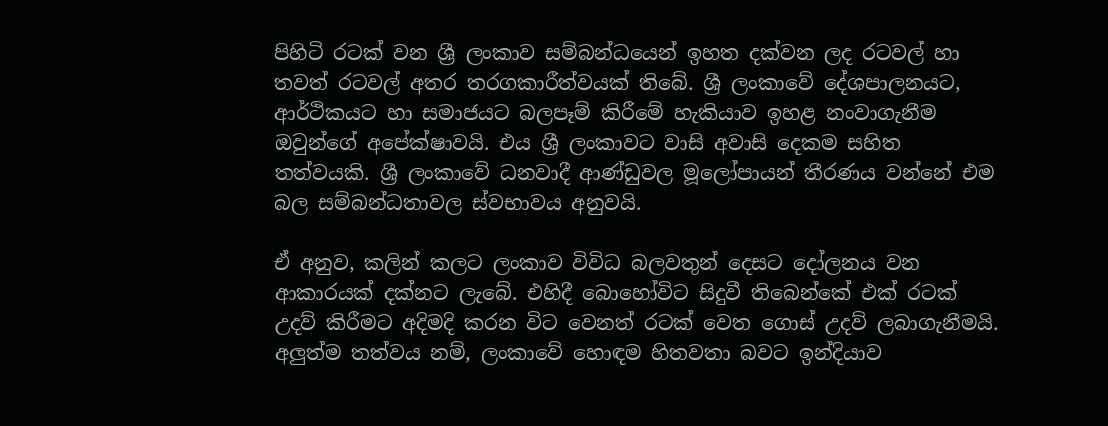පිහිටි රටක් වන ශ්‍රී ලංකාව සම්බන්ධයෙන් ඉහත දක්වන ලද රටවල් හා තවත් රටවල් අතර තරගකාරීත්වයක් තිබේ. ශ්‍රී ලංකාවේ දේශපාලනයට, ආර්ථිකයට හා සමාජයට බලපෑම් කිරීමේ හැකියාව ඉහළ නංවාගැනීම ඔවුන්ගේ අපේක්ෂාවයි. එය ශ්‍රී ලංකාවට වාසි අවාසි දෙකම සහිත තත්වයකි. ශ්‍රී ලංකාවේ ධනවාදී ආණ්ඩුවල මූලෝපායන් තීරණය වන්නේ එම බල සම්බන්ධතාවල ස්වභාවය අනුවයි.

ඒ අනුව, කලින් කලට ලංකාව විවිධ බලවතුන් දෙසට දෝලනය වන ආකාරයක් දක්නට ලැබේ. එහිදී බොහෝවිට සිදුවී තිබෙන්කේ එක් රටක් උදව් කිරීමට අදිමදි කරන විට වෙනත් රටක් වෙත ගොස් උදව් ලබාගැනීමයි. අලුත්ම තත්වය නම්, ලංකාවේ හොඳම හිතවතා බවට ඉන්දියාව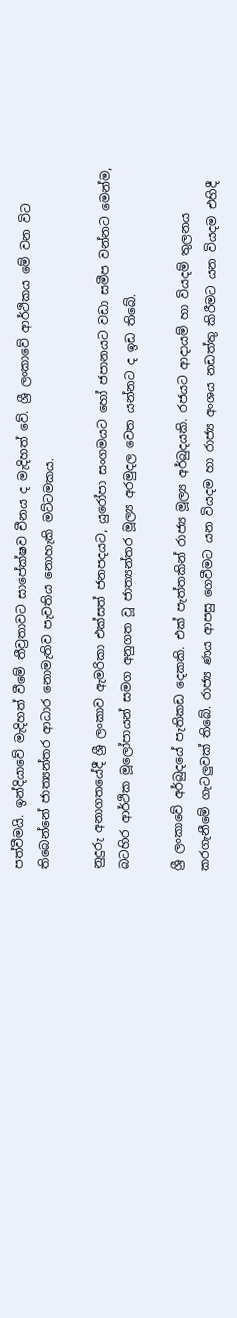පත්වීමයි. ඉන්දියාවේ මැදිහත් වීමේ තීව්‍රතාවට සාපේක්ෂව චීනය ද මැදිහත් වේ. ශ්‍රී ලංකාවේ ආර්ථිකය මේ වන විට තිබෙන්නේ ජාත්‍යන්තර ආධාර නොමැතිව පැවතිය නොහැකි මට්ටමකය.

නුදුරු අනාගතයේදී ශ්‍රී ලංකාව ඇමරිකා එක්සත් ජනපදයට, යුරෝපා සංගමයට හෝ ජපානයට වඩා සමීප වන්නට මෙන්ම, බටහිර ආර්ථික මූලෝපායන් සමග අනුගත වූ ජාත්‍යන්තර මූල්‍ය අරමුදල වෙත යන්නට ද ඉඩ තිබේ.

ශ්‍රී ලංකාවේ අර්බුදයේ පැතිකඩ දෙකකි. එක් පැත්තකින් රාජ්‍ය මූල්‍ය අර්බුදයකි. රජයට ආදායම් හා වියදම් තුලනය කරගැනීමේ ගැටලුවක් තිබේ. රාජ්‍ය ණය ආපසු ගෙවීමට යන වියදම හා රාජ්‍ය අංශය නඩත්තු කිරීමට යන වියදම එහිදී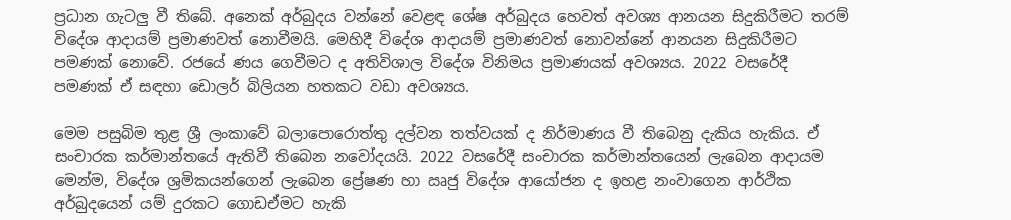ප්‍රධාන ගැටලු වී තිබේ. අනෙක් අර්බුදය වන්නේ වෙළඳ ශේෂ අර්බුදය හෙවත් අවශ්‍ය ආනයන සිදුකිරීමට තරම් විදේශ ආදායම් ප්‍රමාණවත් නොවීමයි. මෙහිදී විදේශ ආදායම් ප්‍රමාණවත් නොවන්නේ ආනයන සිදුකිරීමට පමණක් නොවේ. රජයේ ණය ගෙවීමට ද අතිවිශාල විදේශ විනිමය ප්‍රමාණයක් අවශ්‍යය. 2022 වසරේදී පමණක් ඒ සඳහා ඩොලර් බිලියන හතකට වඩා අවශ්‍යය.

මෙම පසුබිම තුළ ශ්‍රී ලංකාවේ බලාපොරොත්තු දල්වන තත්වයක් ද නිර්මාණය වී තිබෙනු දැකිය හැකිය. ඒ සංචාරක කර්මාන්තයේ ඇතිවී තිබෙන නවෝදයයි. 2022 වසරේදී සංචාරක කර්මාන්තයෙන් ලැබෙන ආදායම මෙන්ම, විදේශ ශ්‍රමිකයන්ගෙන් ලැබෙන ප්‍රේෂණ හා ඍජු විදේශ ආයෝජන ද ඉහළ නංවාගෙන ආර්ථික අර්බුදයෙන් යම් දුරකට ගොඩඒමට හැකි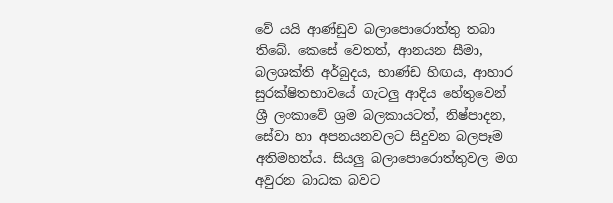වේ යයි ආණ්ඩුව බලාපොරොත්තු තබා තිබේ. කෙසේ වෙතත්, ආනයන සීමා, බලශක්ති අර්බුදය, භාණ්ඩ හිඟය, ආහාර සුරක්ෂිතභාවයේ ගැටලු ආදිය හේතුවෙන් ශ්‍රී ලංකාවේ ශ්‍රම බලකායටත්, නිෂ්පාදන, සේවා හා අපනයනවලට සිදුවන බලපෑම අතිමහත්ය. සියලු බලාපොරොත්තුවල මග අවුරන බාධක බවට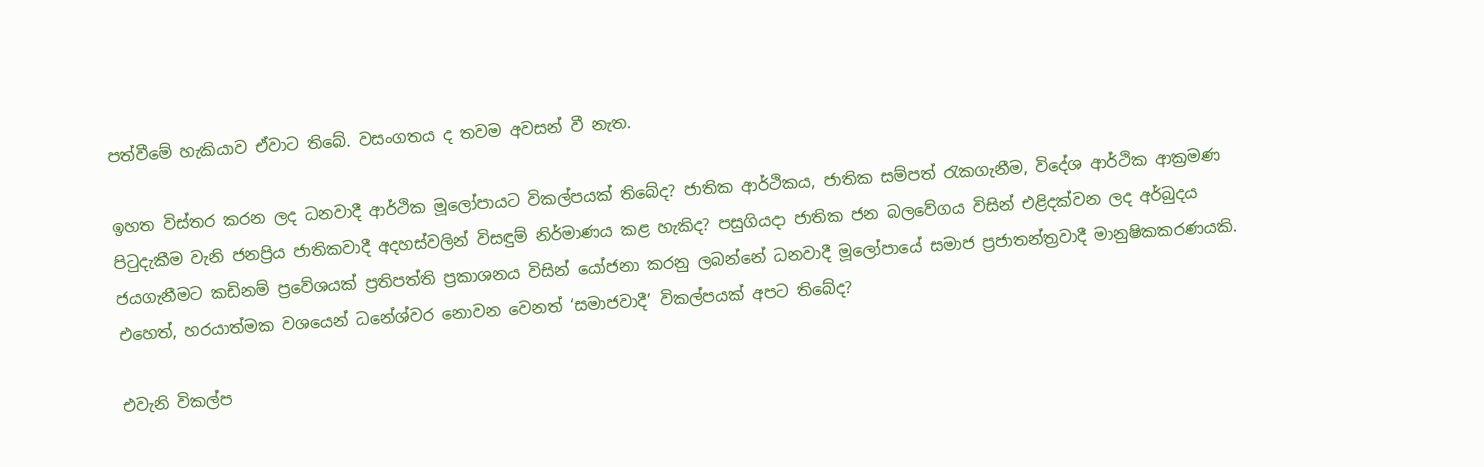පත්වීමේ හැකියාව ඒවාට තිබේ. වසංගතය ද තවම අවසන් වී නැත.

ඉහත විස්තර කරන ලද ධනවාදී ආර්ථික මූලෝපායට විකල්පයක් තිබේද? ජාතික ආර්ථිකය, ජාතික සම්පත් රැකගැනීම, විදේශ ආර්ථික ආක්‍රමණ පිටුදැකීම වැනි ජනප්‍රිය ජාතිකවාදී අදහස්වලින් විසඳුම් නිර්මාණය කළ හැකිද? පසුගියදා ජාතික ජන බලවේගය විසින් එළිදක්වන ලද අර්බුදය ජයගැනීමට කඩිනම් ප්‍රවේශයක් ප්‍රතිපත්ති ප්‍රකාශනය විසින් යෝජනා කරනු ලබන්නේ ධනවාදී මූලෝපායේ සමාජ ප්‍රජාතන්ත්‍රවාදී මානුෂිකකරණයකි. එහෙත්, හරයාත්මක වශයෙන් ධනේශ්වර නොවන වෙනත් ‘සමාජවාදී’ විකල්පයක් අපට තිබේද?

එවැනි විකල්ප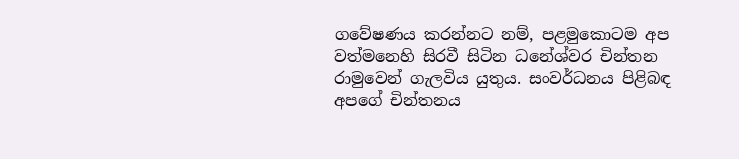ගවේෂණය කරන්නට නම්, පළමුකොටම අප වත්මනෙහි සිරවී සිටින ධනේශ්වර චින්තන රාමුවෙන් ගැලවිය යුතුය. සංවර්ධනය පිළිබඳ අපගේ චින්තනය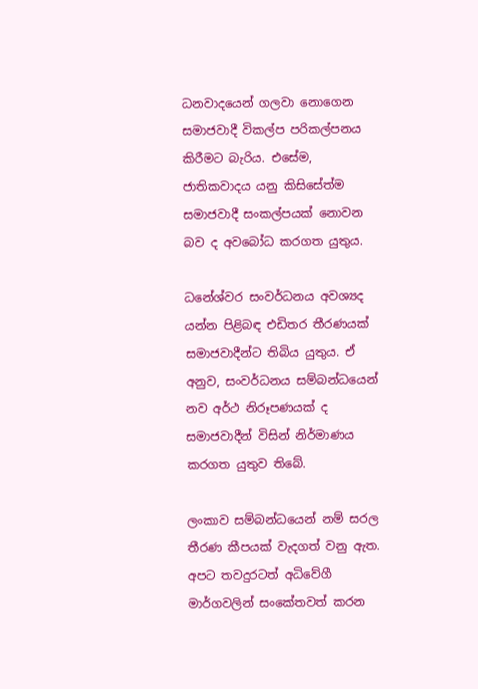ධනවාදයෙන් ගලවා නොගෙන සමාජවාදී විකල්ප පරිකල්පනය කිරීමට බැරිය. එසේම, ජාතිකවාදය යනු කිසිසේත්ම සමාජවාදී සංකල්පයක් නොවන බව ද අවබෝධ කරගත යුතුය.

ධනේශ්වර සංවර්ධනය අවශ්‍යද යන්න පිළිබඳ එඩිතර තීරණයක් සමාජවාදීන්ට තිබිය යුතුය. ඒ අනුව, සංවර්ධනය සම්බන්ධයෙන් නව අර්ථ නිරූපණයක් ද සමාජවාදීන් විසින් නිර්මාණය කරගත යුතුව තිබේ.

ලංකාව සම්බන්ධයෙන් නම් සරල තීරණ කීපයක් වැදගත් වනු ඇත. අපට තවදුරටත් අධිවේගී මාර්ගවලින් සංකේතවත් කරන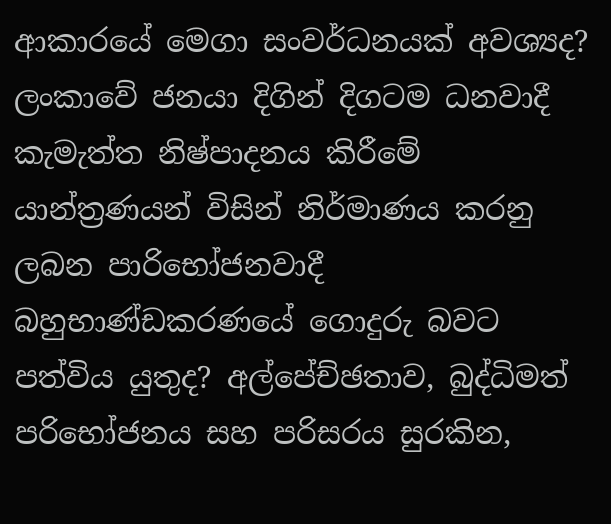ආකාරයේ මෙගා සංවර්ධනයක් අවශ්‍යද? ලංකාවේ ජනයා දිගින් දිගටම ධනවාදී කැමැත්ත නිෂ්පාදනය කිරීමේ යාන්ත්‍රණයන් විසින් නිර්මාණය කරනු ලබන පාරිභෝජනවාදී බහුභාණ්ඩකරණයේ ගොදුරු බවට පත්විය යුතුද? අල්පේච්ඡතාව, බුද්ධිමත් පරිභෝජනය සහ පරිසරය සුරකින,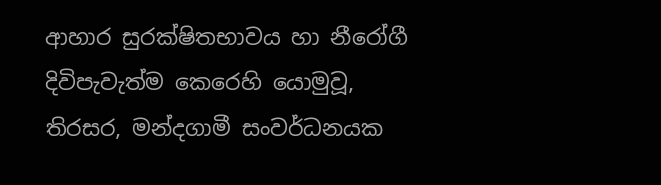ආහාර සුරක්ෂිතභාවය හා නීරෝගී දිවිපැවැත්ම කෙරෙහි යොමුවූ, තිරසර, මන්දගාමී සංවර්ධනයක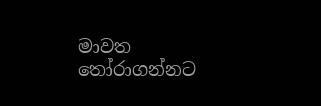මාවත තෝරාගන්නට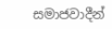සමාජවාදීන්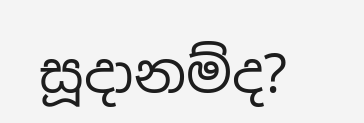සූදානම්ද?